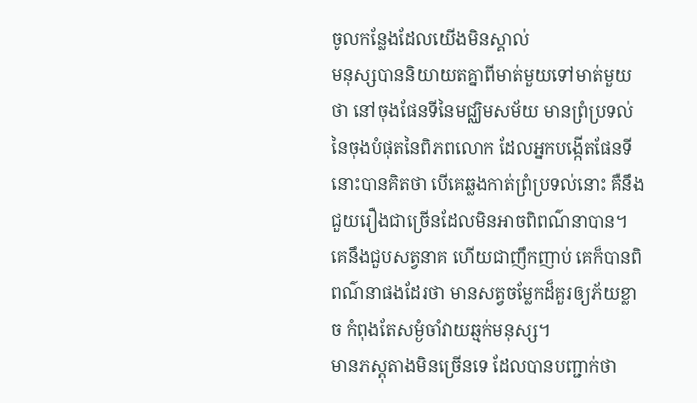ចូលកន្លែងដែលយើងមិនស្គាល់
មនុស្សបាននិយាយតគ្នាពីមាត់មួយទៅមាត់មួយថា នៅចុងផែនទីនៃមជ្ឈិមសម័យ មានព្រំប្រទល់នៃចុងបំផុតនៃពិភពលោក ដែលអ្នកបង្កើតផែនទីនោះបានគិតថា បើគេឆ្លងកាត់ព្រំប្រទល់នោះ គឺនឹងជួយរឿងជាច្រើនដែលមិនអាចពិពណ៌នាបាន។ គេនឹងជួបសត្វនាគ ហើយជាញឹកញាប់ គេក៏បានពិពណ៌នាផងដែរថា មានសត្វចម្លែកដ៏គួរឲ្យភ័យខ្លាច កំពុងតែសម្ងំចាំវាយឆ្មក់មនុស្ស។
មានភស្តុតាងមិនច្រើនទេ ដែលបានបញ្ជាក់ថា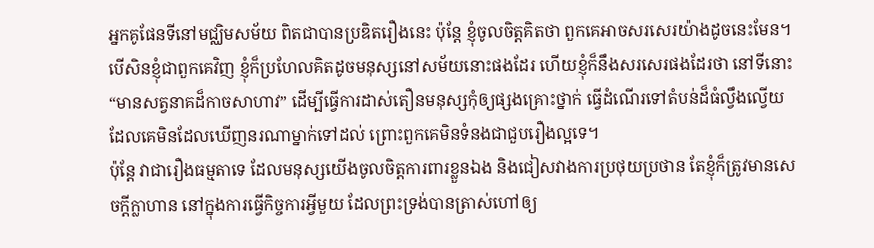អ្នកគូផែនទីនៅមជ្ឈិមសម័យ ពិតជាបានប្រឌិតរឿងនេះ ប៉ុន្តែ ខ្ញុំចូលចិត្តគិតថា ពួកគេអាចសរសេរយ៉ាងដូចនេះមែន។ បើសិនខ្ញុំជាពួកគេវិញ ខ្ញុំក៏ប្រហែលគិតដូចមនុស្សនៅសម័យនោះផងដែរ ហើយខ្ញុំក៏នឹងសរសេរផងដែរថា នៅទីនោះ “មានសត្វនាគដ៏កាចសាហាវ” ដើម្បីធ្វើការដាស់តឿនមនុស្សកុំឲ្យផ្សងគ្រោះថ្នាក់ ធ្វើដំណើរទៅតំបន់ដ៏ធំល្វឹងល្វើយ ដែលគេមិនដែលឃើញនរណាម្នាក់ទៅដល់ ព្រោះពួកគេមិនទំនងជាជួបរឿងល្អទេ។
ប៉ុន្តែ វាជារឿងធម្មតាទេ ដែលមនុស្សយើងចូលចិត្តការពារខ្លួនឯង និងជៀសវាងការប្រថុយប្រថាន តែខ្ញុំក៏ត្រូវមានសេចក្តីក្លាហាន នៅក្នុងការធ្វើកិច្ចការអ្វីមួយ ដែលព្រះទ្រង់បានត្រាស់ហៅឲ្យ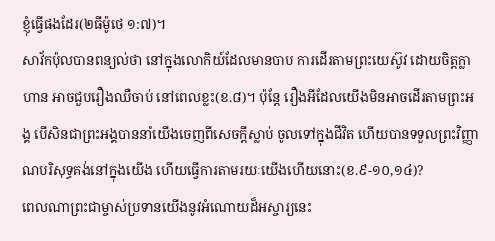ខ្ញុំធ្វើផងដែរ(២ធីម៉ូថេ ១:៧)។
សាវ័កប៉ុលបានពន្យល់ថា នៅក្នុងលោកិយ៍ដែលមានបាប ការដើរតាមព្រះយេស៊ូវ ដោយចិត្តក្លាហាន អាចជួបរឿងឈឺចាប់ នៅពេលខ្លះ(ខ.៨)។ ប៉ុន្តែ រឿងអីដែលយើងមិនអាចដើរតាមព្រះអង្គ បើសិនជាព្រះអង្គបាននាំយើងចេញពីសេចក្តីស្លាប់ ចូលទៅក្នុងជីវិត ហើយបានទទួលព្រះវិញ្ញាណបរិសុទ្ធគង់នៅក្នុងយើង ហើយធ្វើការតាមរយៈយើងហើយនោះ(ខ.៩-១០,១៤)?
ពេលណាព្រះជាម្ចាស់ប្រទានយើងនូវអំណោយដ៏អស្ចារ្យនេះ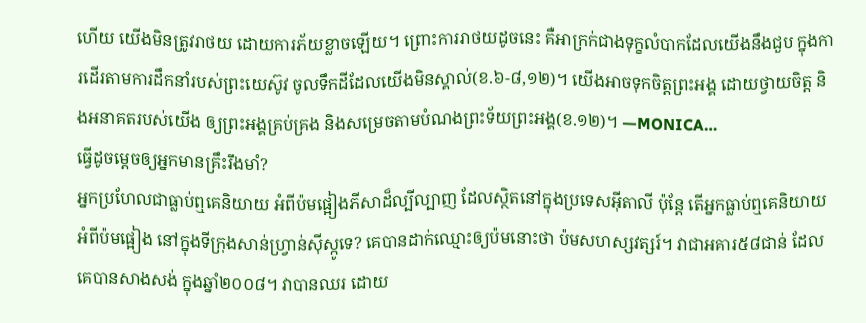ហើយ យើងមិនត្រូវរាថយ ដោយការភ័យខ្លាចឡើយ។ ព្រោះការរាថយដូចនេះ គឺអាក្រក់ជាងទុក្ខលំបាកដែលយើងនឹងជួប ក្នុងការដើរតាមការដឹកនាំរបស់ព្រះយេស៊ូវ ចូលទឹកដីដែលយើងមិនស្គាល់(ខ.៦-៨,១២)។ យើងអាចទុកចិត្តព្រះអង្គ ដោយថ្វាយចិត្ត និងអនាគតរបស់យើង ឲ្យព្រះអង្គគ្រប់គ្រង និងសម្រេចតាមបំណងព្រះទ័យព្រះអង្គ(ខ.១២)។ —MONICA…
ធ្វើដូចម្តេចឲ្យអ្នកមានគ្រឹះរឹងមាំ?
អ្នកប្រហែលជាធ្លាប់ឮគេនិយាយ អំពីប៉មផ្អៀងភីសាដ៏ល្បីល្បាញ ដែលស្ថិតនៅក្នុងប្រទេសអ៊ីតាលី ប៉ុន្តែ តើអ្នកធ្លាប់ឮគេនិយាយ អំពីប៉មផ្អៀង នៅក្នុងទីក្រុងសាន់ហ្វ្រាន់ស៊ីស្កូទេ? គេបានដាក់ឈ្មោះឲ្យប៉មនោះថា ប៉មសហស្សវត្សរ៍។ វាជាអគារ៥៨ជាន់ ដែលគេបានសាងសង់ ក្នុងឆ្នាំ២០០៨។ វាបានឈរ ដោយ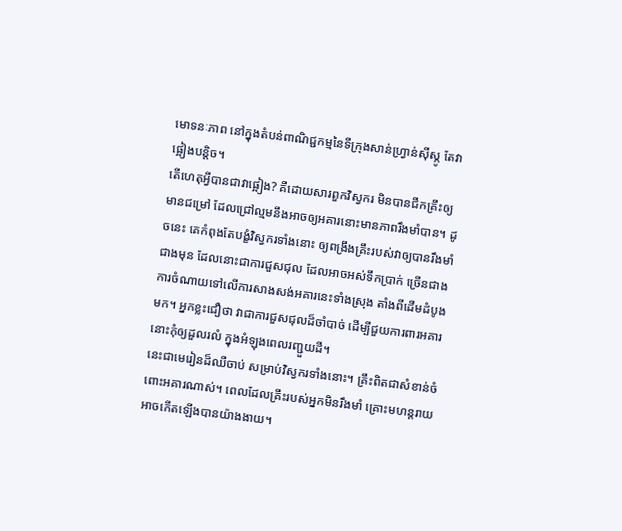មោទនៈភាព នៅក្នុងតំបន់ពាណិជ្ជកម្មនៃទីក្រុងសាន់ហ្វ្រាន់ស៊ីស្កូ តែវាផ្អៀងបន្តិច។
តើហេតុអ្វីបានជាវាផ្អៀង? គឺដោយសារពួកវិស្វករ មិនបានជីកគ្រឹះឲ្យមានជម្រៅ ដែលជ្រៅល្មមនឹងអាចឲ្យអគារនោះមានភាពរឹងមាំបាន។ ដូចនេះ គេកំពុងតែបង្ខំវិស្វករទាំងនោះ ឲ្យពង្រឹងគ្រឹះរបស់វាឲ្យបានរឹងមាំជាងមុន ដែលនោះជាការជួសជុល ដែលអាចអស់ទឹកប្រាក់ ច្រើនជាងការចំណាយទៅលើការសាងសង់អគារនេះទាំងស្រុង តាំងពីដើមដំបូងមក។ អ្នកខ្លះជឿថា វាជាការជួសជុលដ៏ចាំបាច់ ដើម្បីជួយការពារអគារនោះកុំឲ្យដួលរលំ ក្នុងអំឡុងពេលរញ្ជួយដី។
នេះជាមេរៀនដ៏ឈឺចាប់ សម្រាប់វិស្វករទាំងនោះ។ គ្រឹះពិតជាសំខាន់ចំពោះអគារណាស់។ ពេលដែលគ្រឹះរបស់អ្នកមិនរឹងមាំ គ្រោះមហន្តរាយអាចកើតឡើងបានយ៉ាងងាយ។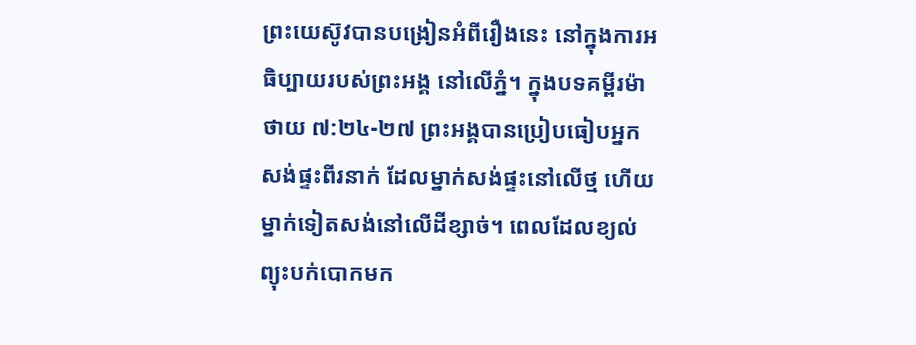ព្រះយេស៊ូវបានបង្រៀនអំពីរឿងនេះ នៅក្នុងការអធិប្បាយរបស់ព្រះអង្គ នៅលើភ្នំ។ ក្នុងបទគម្ពីរម៉ាថាយ ៧:២៤-២៧ ព្រះអង្គបានប្រៀបធៀបអ្នកសង់ផ្ទះពីរនាក់ ដែលម្នាក់សង់ផ្ទះនៅលើថ្ម ហើយម្នាក់ទៀតសង់នៅលើដីខ្សាច់។ ពេលដែលខ្យល់ព្យុះបក់បោកមក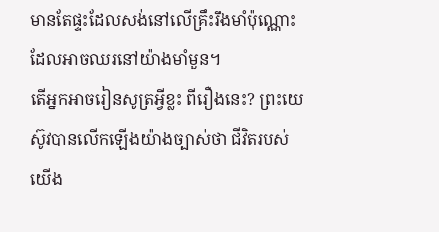មានតែផ្ទះដែលសង់នៅលើគ្រឹះរឹងមាំប៉ុណ្ណោះ ដែលអាចឈរនៅយ៉ាងមាំមួន។
តើអ្នកអាចរៀនសូត្រអ្វីខ្លះ ពីរឿងនេះ? ព្រះយេស៊ូវបានលើកឡើងយ៉ាងច្បាស់ថា ជីវិតរបស់យើង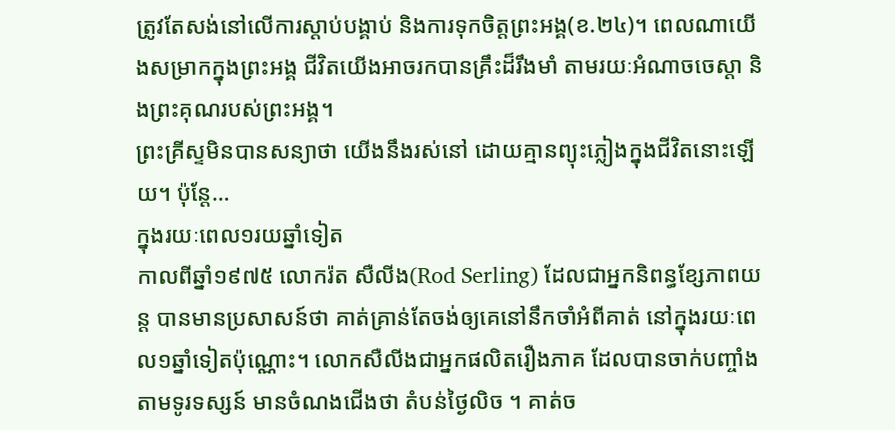ត្រូវតែសង់នៅលើការស្តាប់បង្គាប់ និងការទុកចិត្តព្រះអង្គ(ខ.២៤)។ ពេលណាយើងសម្រាកក្នុងព្រះអង្គ ជីវិតយើងអាចរកបានគ្រឹះដ៏រឹងមាំ តាមរយៈអំណាចចេស្តា និងព្រះគុណរបស់ព្រះអង្គ។
ព្រះគ្រីស្ទមិនបានសន្យាថា យើងនឹងរស់នៅ ដោយគ្មានព្យុះភ្លៀងក្នុងជីវិតនោះឡើយ។ ប៉ុន្តែ…
ក្នុងរយៈពេល១រយឆ្នាំទៀត
កាលពីឆ្នាំ១៩៧៥ លោករ៉ត សឺលីង(Rod Serling) ដែលជាអ្នកនិពន្ធខ្សែភាពយន្ត បានមានប្រសាសន៍ថា គាត់គ្រាន់តែចង់ឲ្យគេនៅនឹកចាំអំពីគាត់ នៅក្នុងរយៈពេល១ឆ្នាំទៀតប៉ុណ្ណោះ។ លោកសឺលីងជាអ្នកផលិតរឿងភាគ ដែលបានចាក់បញ្ចាំងតាមទូរទស្សន៍ មានចំណងជើងថា តំបន់ថ្ងៃលិច ។ គាត់ច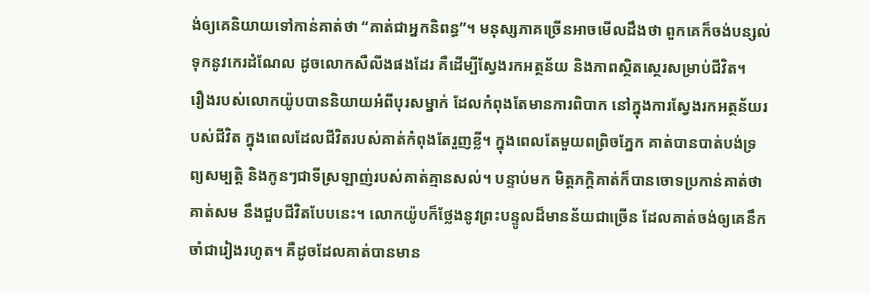ង់ឲ្យគេនិយាយទៅកាន់គាត់ថា “គាត់ជាអ្នកនិពន្ធ”។ មនុស្សភាគច្រើនអាចមើលដឹងថា ពួកគេក៏ចង់បន្សល់ទុកនូវកេរដំណែល ដូចលោកសឺលីងផងដែរ គឺដើម្បីស្វែងរកអត្ថន័យ និងភាពស្ថិតស្ថេរសម្រាប់ជីវិត។
រឿងរបស់លោកយ៉ូបបាននិយាយអំពីបុរសម្នាក់ ដែលកំពុងតែមានការពិបាក នៅក្នុងការស្វែងរកអត្ថន័យរបស់ជីវិត ក្នុងពេលដែលជីវិតរបស់គាត់កំពុងតែរួញខ្លី។ ក្នុងពេលតែមួយពព្រិចភ្នែក គាត់បានបាត់បង់ទ្រព្យសម្បត្តិ និងកូនៗជាទីស្រឡាញ់របស់គាត់គ្មានសល់។ បន្ទាប់មក មិត្តភក្តិគាត់ក៏បានចោទប្រកាន់គាត់ថា គាត់សម នឹងជួបជីវិតបែបនេះ។ លោកយ៉ូបក៏ថ្លែងនូវព្រះបន្ទូលដ៏មានន័យជាច្រើន ដែលគាត់ចង់ឲ្យគេនឹកចាំជារៀងរហូត។ គឺដូចដែលគាត់បានមាន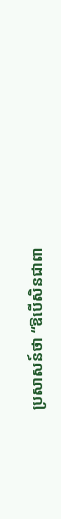ប្រសាសន៍ថា “ឱបើសិនជាពា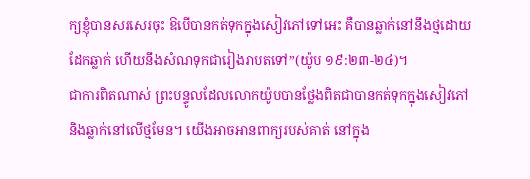ក្យខ្ញុំបានសរសេរចុះ ឱបើបានកត់ទុកក្នុងសៀវភៅទៅអេះ គឺបានឆ្លាក់នៅនឹងថ្មដោយដែកឆ្លាក់ ហើយនឹងសំណទុកជារៀងរាបតទៅ”(យ៉ូប ១៩:២៣-២៤)។
ជាការពិតណាស់ ព្រះបន្ទូលដែលលោកយ៉ូបបានថ្លែងពិតជាបានកត់ទុកក្នុងសៀវភៅ និងឆ្លាក់នៅលើថ្មមែន។ យើងអាចអានពាក្យរបស់គាត់ នៅក្នុង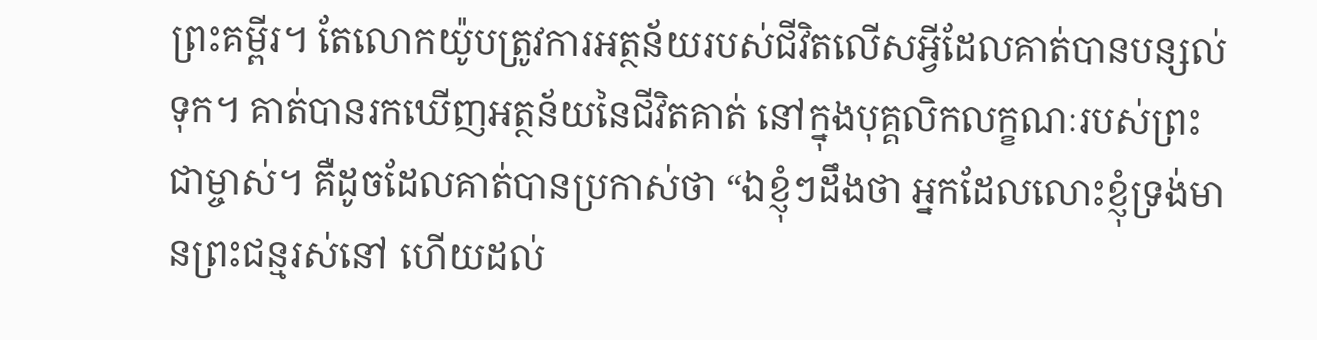ព្រះគម្ពីរ។ តែលោកយ៉ូបត្រូវការអត្ថន័យរបស់ជីវិតលើសអ្វីដែលគាត់បានបន្សល់ទុក។ គាត់បានរកឃើញអត្ថន័យនៃជីវិតគាត់ នៅក្នុងបុគ្គលិកលក្ខណៈរបស់ព្រះជាម្ចាស់។ គឺដូចដែលគាត់បានប្រកាស់ថា “ឯខ្ញុំៗដឹងថា អ្នកដែលលោះខ្ញុំទ្រង់មានព្រះជន្មរស់នៅ ហើយដល់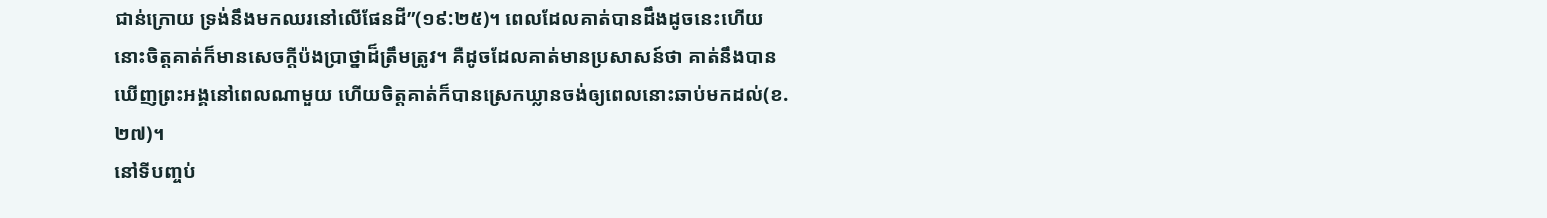ជាន់ក្រោយ ទ្រង់នឹងមកឈរនៅលើផែនដី”(១៩:២៥)។ ពេលដែលគាត់បានដឹងដូចនេះហើយ នោះចិត្តគាត់ក៏មានសេចក្តីប៉ងប្រាថ្នាដ៏ត្រឹមត្រូវ។ គឺដូចដែលគាត់មានប្រសាសន៍ថា គាត់នឹងបានឃើញព្រះអង្គនៅពេលណាមួយ ហើយចិត្តគាត់ក៏បានស្រេកឃ្លានចង់ឲ្យពេលនោះឆាប់មកដល់(ខ.២៧)។
នៅទីបញ្ចប់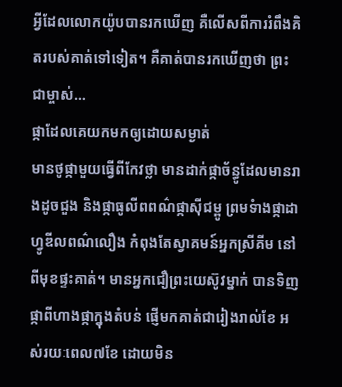អ្វីដែលលោកយ៉ូបបានរកឃើញ គឺលើសពីការរំពឹងគិតរបស់គាត់ទៅទៀត។ គឺគាត់បានរកឃើញថា ព្រះជាម្ចាស់…
ផ្កាដែលគេយកមកឲ្យដោយសម្ងាត់
មានថូផ្កាមួយធ្វើពីកែវថ្លា មានដាក់ផ្កាច័ន្ធូដែលមានរាងដូចជួង និងផ្កាធូលីពពណ៌ផ្កាស៊ីជម្ពូ ព្រមទំាងផ្កាដាហ្វូឌីលពណ៌លឿង កំពុងតែស្វាគមន៍អ្នកស្រីគីម នៅពីមុខផ្ទះគាត់។ មានអ្នកជឿព្រះយេស៊ូវម្នាក់ បានទិញផ្កាពីហាងផ្កាក្នុងតំបន់ ផ្ញើមកគាត់ជារៀងរាល់ខែ អស់រយៈពេល៧ខែ ដោយមិន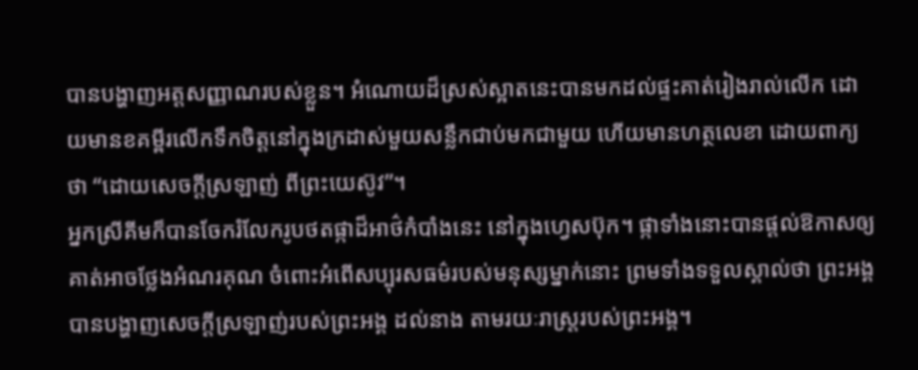បានបង្ហាញអត្តសញ្ញាណរបស់ខ្លួន។ អំណោយដ៏ស្រស់ស្អាតនេះបានមកដល់ផ្ទះគាត់រៀងរាល់លើក ដោយមានខគម្ពីរលើកទឹកចិត្តនៅក្នុងក្រដាស់មួយសន្លឹកជាប់មកជាមួយ ហើយមានហត្ថលេខា ដោយពាក្យថា “ដោយសេចក្តីស្រឡាញ់ ពីព្រះយេស៊ូវ”។
អ្នកស្រីគីមក៏បានចែករំលែករូបថតផ្កាដ៏អាថ៌កំបាំងនេះ នៅក្នុងហ្វេសប៊ុក។ ផ្កាទាំងនោះបានផ្តល់ឱកាសឲ្យគាត់អាចថ្លែងអំណរគុណ ចំពោះអំពើសប្បុរសធម៌របស់មនុស្សម្នាក់នោះ ព្រមទាំងទទួលស្គាល់ថា ព្រះអង្គបានបង្ហាញសេចក្តីស្រឡាញ់របស់ព្រះអង្គ ដល់នាង តាមរយៈរាស្រ្តរបស់ព្រះអង្គ។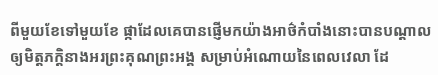ពីមួយខែទៅមួយខែ ផ្កាដែលគេបានផ្ញើមកយ៉ាងអាថ៌កំបាំងនោះបានបណ្តាលឲ្យមិត្តភក្តិនាងអរព្រះគុណព្រះអង្គ សម្រាប់អំណោយនៃពេលវេលា ដែ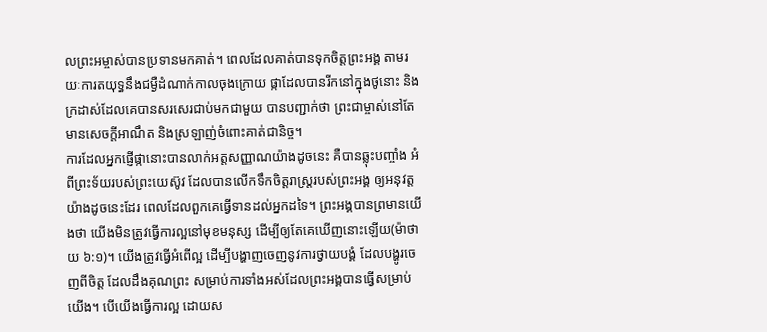លព្រះអម្ចាស់បានប្រទានមកគាត់។ ពេលដែលគាត់បានទុកចិត្តព្រះអង្គ តាមរយៈការតយុទ្ធនឹងជម្ងឺដំណាក់កាលចុងក្រោយ ផ្កាដែលបានរីកនៅក្នុងថូនោះ និងក្រដាស់ដែលគេបានសរសេរជាប់មកជាមួយ បានបញ្ជាក់ថា ព្រះជាម្ចាស់នៅតែមានសេចក្តីអាណឹត និងស្រឡាញ់ចំពោះគាត់ជានិច្ច។
ការដែលអ្នកផ្ញើផ្កានោះបានលាក់អត្តសញ្ញាណយ៉ាងដូចនេះ គឺបានឆ្លុះបញ្ចាំង អំពីព្រះទ័យរបស់ព្រះយេស៊ូវ ដែលបានលើកទឹកចិត្តរាស្រ្តរបស់ព្រះអង្គ ឲ្យអនុវត្តយ៉ាងដូចនេះដែរ ពេលដែលពួកគេធ្វើទានដល់អ្នកដទៃ។ ព្រះអង្គបានព្រមានយើងថា យើងមិនត្រូវធ្វើការល្អនៅមុខមនុស្ស ដើម្បីឲ្យតែគេឃើញនោះឡើយ(ម៉ាថាយ ៦:១)។ យើងត្រូវធ្វើអំពើល្អ ដើម្បីបង្ហាញចេញនូវការថ្វាយបង្គំ ដែលបង្ហូរចេញពីចិត្ត ដែលដឹងគុណព្រះ សម្រាប់ការទាំងអស់ដែលព្រះអង្គបានធ្វើសម្រាប់យើង។ បើយើងធ្វើការល្អ ដោយស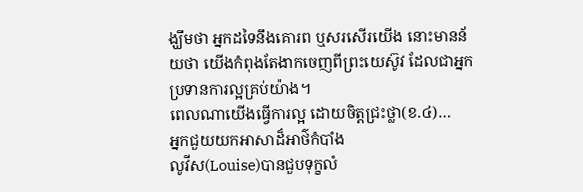ង្ឃឹមថា អ្នកដទៃនឹងគោរព ឬសរសើរយើង នោះមានន័យថា យើងកំពុងតែងាកចេញពីព្រះយេស៊ូវ ដែលជាអ្នកប្រទានការល្អគ្រប់យ៉ាង។
ពេលណាយើងធ្វើការល្អ ដោយចិត្តជ្រះថ្លា(ខ.៤)…
អ្នកជួយយកអាសាដ៏អាថ៌កំបាំង
លូវីស(Louise)បានជួបទុក្ខលំ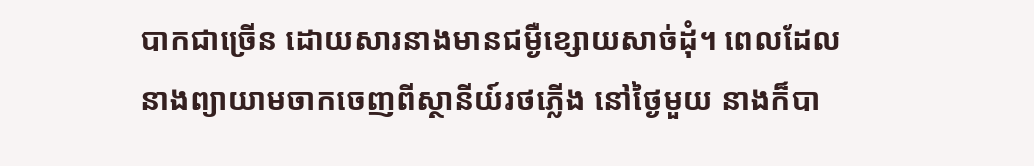បាកជាច្រើន ដោយសារនាងមានជម្ងឺខ្សោយសាច់ដុំ។ ពេលដែលនាងព្យាយាមចាកចេញពីស្ថានីយ៍រថភ្លើង នៅថ្ងៃមួយ នាងក៏បា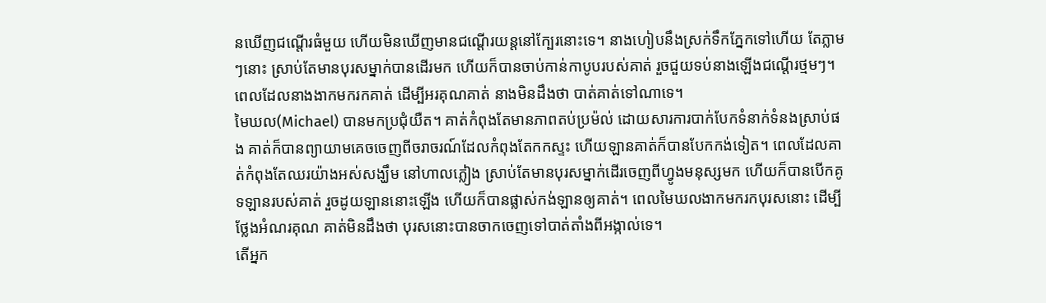នឃើញជណ្តើរធំមួយ ហើយមិនឃើញមានជណ្តើរយន្តនៅក្បែរនោះទេ។ នាងហៀបនឹងស្រក់ទឹកភ្នែកទៅហើយ តែភ្លាមៗនោះ ស្រាប់តែមានបុរសម្នាក់បានដើរមក ហើយក៏បានចាប់កាន់កាបូបរបស់គាត់ រួចជួយទប់នាងឡើងជណ្តើរថ្មមៗ។ ពេលដែលនាងងាកមករកគាត់ ដើម្បីអរគុណគាត់ នាងមិនដឹងថា បាត់គាត់ទៅណាទេ។
មៃឃល(Michael) បានមកប្រជុំយឺត។ គាត់កំពុងតែមានភាពតប់ប្រម៉ល់ ដោយសារការបាក់បែកទំនាក់ទំនងស្រាប់ផង គាត់ក៏បានព្យាយាមគេចចេញពីចរាចរណ៍ដែលកំពុងតែកកស្ទះ ហើយឡានគាត់ក៏បានបែកកង់ទៀត។ ពេលដែលគាត់កំពុងតែឈរយ៉ាងអស់សង្ឃឹម នៅហាលភ្លៀង ស្រាប់តែមានបុរសម្នាក់ដើរចេញពីហ្វូងមនុស្សមក ហើយក៏បានបើកគូទឡានរបស់គាត់ រួចដូយឡាននោះឡើង ហើយក៏បានផ្លាស់កង់ឡានឲ្យគាត់។ ពេលមៃឃលងាកមករកបុរសនោះ ដើម្បីថ្លែងអំណរគុណ គាត់មិនដឹងថា បុរសនោះបានចាកចេញទៅបាត់តាំងពីអង្កាល់ទេ។
តើអ្នក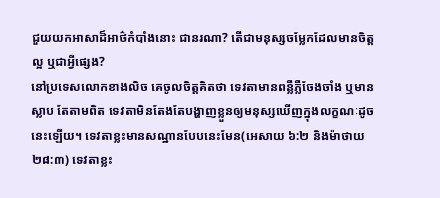ជួយយកអាសាដ៏អាថ៌កំបាំងនោះ ជានរណា? តើជាមនុស្សចម្លែកដែលមានចិត្តល្អ ឬជាអ្វីផ្សេង?
នៅប្រទេសលោកខាងលិច គេចូលចិត្តគិតថា ទេវតាមានពន្លឺភ្លឺចែងចាំង ឬមានស្លាប តែតាមពិត ទេវតាមិនតែងតែបង្ហាញខ្លួនឲ្យមនុស្សឃើញក្នុងលក្ខណៈដូចនេះឡើយ។ ទេវតាខ្លះមានសណ្ឋានបែបនេះមែន(អេសាយ ៦:២ និងម៉ាថាយ ២៨:៣) ទេវតាខ្លះ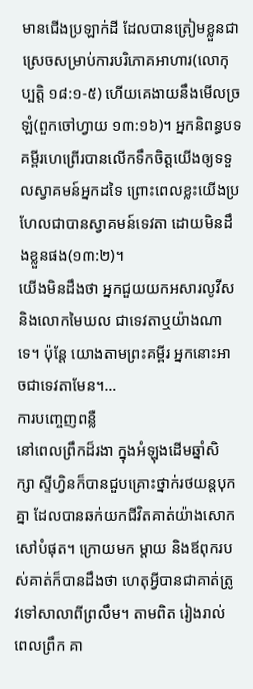មានជើងប្រឡាក់ដី ដែលបានត្រៀមខ្លួនជាស្រេចសម្រាប់ការបរិភោគអាហារ(លោកុប្បត្តិ ១៨:១-៥) ហើយគេងាយនឹងមើលច្រឡំ(ពួកចៅហ្វាយ ១៣:១៦)។ អ្នកនិពន្ធបទគម្ពីរហេព្រើរបានលើកទឹកចិត្តយើងឲ្យទទួលស្វាគមន៍អ្នកដទៃ ព្រោះពេលខ្លះយើងប្រហែលជាបានស្វាគមន៍ទេវតា ដោយមិនដឹងខ្លួនផង(១៣:២)។
យើងមិនដឹងថា អ្នកជួយយកអសារលូវីស និងលោកមៃឃល ជាទេវតាឬយ៉ាងណាទេ។ ប៉ុន្តែ យោងតាមព្រះគម្ពីរ អ្នកនោះអាចជាទេវតាមែន។…
ការបញ្ចេញពន្លឺ
នៅពេលព្រឹកដ៏រងា ក្នុងអំឡុងដើមឆ្នាំសិក្សា ស្ទីហ្វិនក៏បានជួបគ្រោះថ្នាក់រថយន្តបុកគ្នា ដែលបានឆក់យកជីវិតគាត់យ៉ាងសោកសៅបំផុត។ ក្រោយមក ម្តាយ និងឪពុករបស់គាត់ក៏បានដឹងថា ហេតុអ្វីបានជាគាត់ត្រូវទៅសាលាពីព្រលឹម។ តាមពិត រៀងរាល់ពេលព្រឹក គា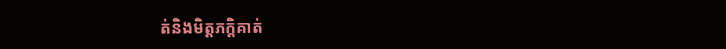ត់និងមិត្តភក្តិគាត់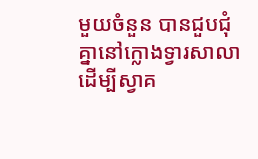មួយចំនួន បានជួបជុំគ្នានៅក្លោងទ្វារសាលា ដើម្បីស្វាគ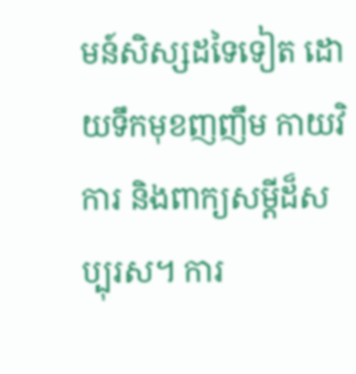មន៍សិស្សដទៃទៀត ដោយទឹកមុខញញឹម កាយវិការ និងពាក្យសម្តីដ៏សប្បុរស។ ការ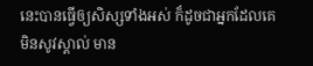នេះបានធ្វើឲ្យសិស្សទាំងអស់ ក៏ដូចជាអ្នកដែលគេមិនសូវស្គាល់ មាន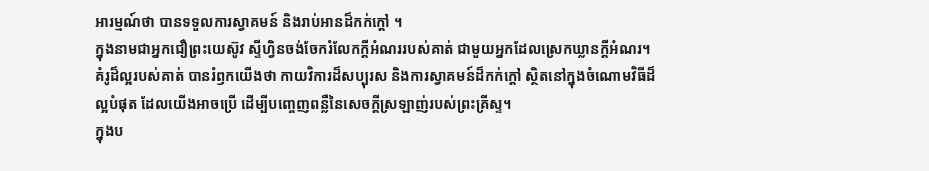អារម្មណ៍ថា បានទទួលការស្វាគមន៍ និងរាប់អានដ៏កក់ក្តៅ ។
ក្នុងនាមជាអ្នកជឿព្រះយេស៊ូវ ស្ទីហ្វិនចង់ចែករំលែកក្តីអំណររបស់គាត់ ជាមួយអ្នកដែលស្រេកឃ្លានក្តីអំណរ។ គំរូដ៏ល្អរបស់គាត់ បានរំឭកយើងថា កាយវិការដ៏សប្បុរស និងការស្វាគមន៍ដ៏កក់ក្តៅ ស្ថិតនៅក្នុងចំណោមវិធីដ៏ល្អបំផុត ដែលយើងអាចប្រើ ដើម្បីបញ្ចេញពន្លឺនៃសេចក្តីស្រឡាញ់របស់ព្រះគ្រីស្ទ។
ក្នុងប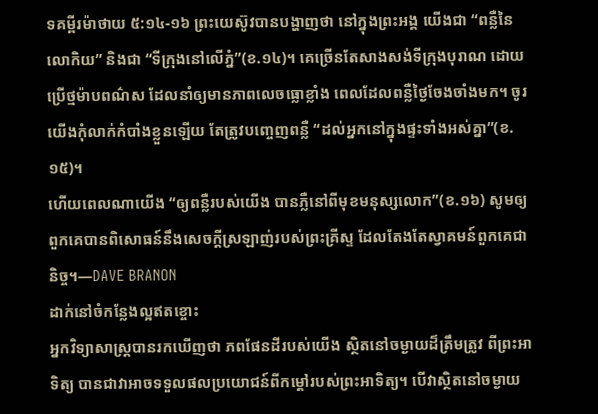ទគម្ពីរម៉ាថាយ ៥:១៤-១៦ ព្រះយេស៊ូវបានបង្ហាញថា នៅក្នុងព្រះអង្គ យើងជា “ពន្លឺនៃលោកិយ” និងជា “ទីក្រុងនៅលើភ្នំ”(ខ.១៤)។ គេច្រើនតែសាងសង់ទីក្រុងបុរាណ ដោយប្រើថ្មម៉ាបពណ៌ស ដែលនាំឲ្យមានភាពលេចធ្លោខ្លាំង ពេលដែលពន្លឺថ្ងៃចែងចាំងមក។ ចូរយើងកុំលាក់កំបាំងខ្លួនឡើយ តែត្រូវបញ្ចេញពន្លឺ “ដល់អ្នកនៅក្នុងផ្ទះទាំងអស់គ្នា”(ខ.១៥)។
ហើយពេលណាយើង “ឲ្យពន្លឺរបស់យើង បានភ្លឺនៅពីមុខមនុស្សលោក”(ខ.១៦) សូមឲ្យពួកគេបានពិសោធន៍នឹងសេចក្តីស្រឡាញ់របស់ព្រះគ្រីស្ទ ដែលតែងតែស្វាគមន៍ពួកគេជានិច្ច។—DAVE BRANON
ដាក់នៅចំកន្លែងល្អឥតខ្ចោះ
អ្នកវិទ្យាសាស្រ្តបានរកឃើញថា ភពផែនដីរបស់យើង ស្ថិតនៅចម្ងាយដ៏ត្រឹមត្រូវ ពីព្រះអាទិត្យ បានជាវាអាចទទួលផលប្រយោជន៍ពីកម្តៅរបស់ព្រះអាទិត្យ។ បើវាស្ថិតនៅចម្ងាយ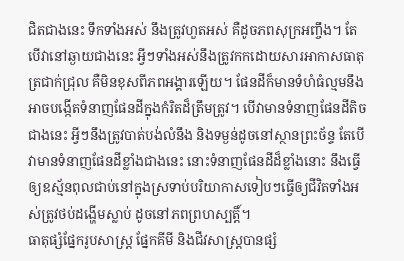ជិតជាងនេះ ទឹកទាំងអស់ នឹងត្រូវហួតអស់ គឺដូចភពសុក្រអញ្ចឹង។ តែបើវានៅឆ្ងាយជាងនេះ អ្វីៗទាំងអស់នឹងត្រូវកកដោយសារអាកាសធាតុត្រជាក់ជ្រុល គឺមិនខុសពីភពអង្គារឡើយ។ ផែនដីក៏មានទំហំធំល្មមនឹងអាចបង្កើតទំនាញផែនដីក្នុងកំរិតដ៏ត្រឹមត្រូវ។ បើវាមានទំនាញផែនដីតិចជាងនេះ អ្វីៗនឹងត្រូវបាត់បង់លំនឹង និងទម្ងន់ដូចនៅស្ថានព្រះច័ន្ទ តែបើវាមានទំនាញផែនដីខ្លាំងជាងនេះ នោះទំនាញផែនដីដ៏ខ្លាំងនោះ នឹងធ្វើឲ្យឧស្ម័នពុលជាប់នៅក្នុងស្រទាប់បរិយាកាសទៀបៗធ្វើឲ្យជីវិតទាំងអស់ត្រូវថប់ដង្ហើមស្លាប់ ដូចនៅភពព្រហស្បត្តិ៍។
ធាតុផ្សំផ្នែករូបសាស្រ្ត ផ្នែកគីមី និងជីវសាស្រ្តបានផ្សំ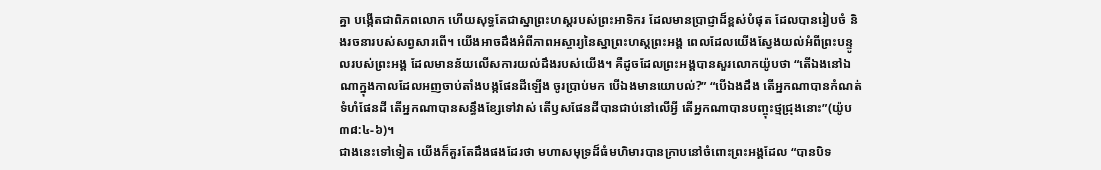គ្នា បង្កើតជាពិភពលោក ហើយសុទ្ធតែជាស្នាព្រះហស្តរបស់ព្រះអាទិករ ដែលមានប្រាជ្ញាដ៏ខ្ពស់បំផុត ដែលបានរៀបចំ និងរចនារបស់សព្វសារពើ។ យើងអាចដឹងអំពីភាពអស្ចារ្យនៃស្នាព្រះហស្តព្រះអង្គ ពេលដែលយើងស្វែងយល់អំពីព្រះបន្ទូលរបស់ព្រះអង្គ ដែលមានន័យលើសការយល់ដឹងរបស់យើង។ គឺដូចដែលព្រះអង្គបានសួរលោកយ៉ូបថា “តើឯងនៅឯណាក្នុងកាលដែលអញចាប់តាំងបង្កផែនដីឡើង ចូរប្រាប់មក បើឯងមានយោបល់?” “បើឯងដឹង តើអ្នកណាបានកំណត់ទំហំផែនដី តើអ្នកណាបានសន្ធឹងខ្សែទៅវាស់ តើឫសផែនដីបានជាប់នៅលើអ្វី តើអ្នកណាបានបញ្ចុះថ្មជ្រុងនោះ”(យ៉ូប ៣៨:៤-៦)។
ជាងនេះទៅទៀត យើងក៏គួរតែដឹងផងដែរថា មហាសមុទ្រដ៏ធំមហិមារបានក្រាបនៅចំពោះព្រះអង្គដែល “បានបិទ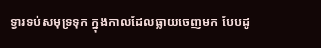ទ្វារទប់សមុទ្រទុក ក្នុងកាលដែលធ្លាយចេញមក បែបដូ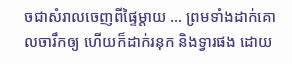ចជាសំរាលចេញពីផ្ទៃម្តាយ … ព្រមទាំងដាក់គោលចារឹកឲ្យ ហើយក៏ដាក់រនុក និងទ្វារផង ដោយ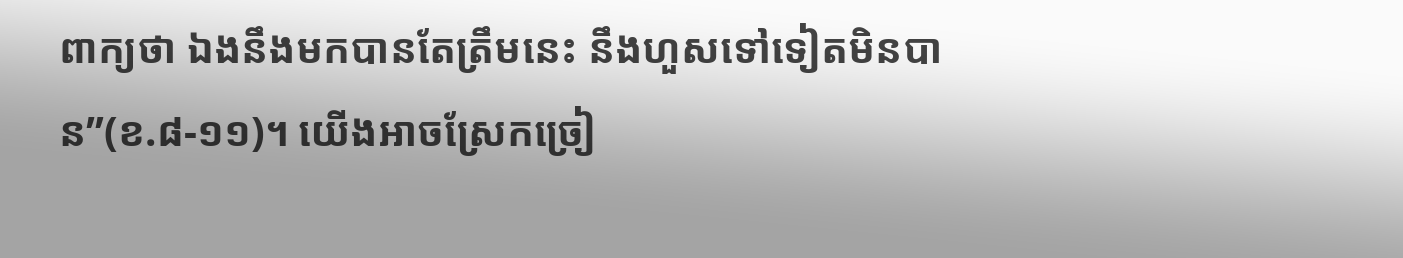ពាក្យថា ឯងនឹងមកបានតែត្រឹមនេះ នឹងហួសទៅទៀតមិនបាន”(ខ.៨-១១)។ យើងអាចស្រែកច្រៀ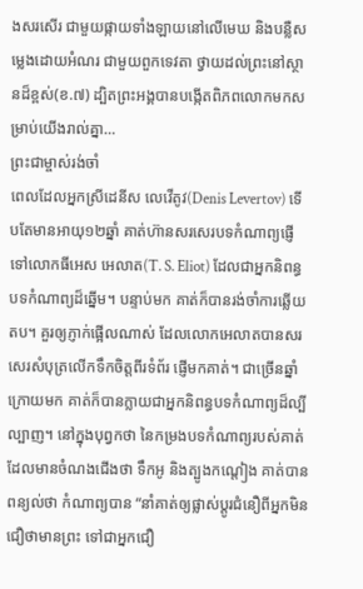ងសរសើរ ជាមួយផ្កាយទាំងឡាយនៅលើមេឃ និងបន្លឺសម្លេងដោយអំណរ ជាមួយពួកទេវតា ថ្វាយដល់ព្រះនៅស្ថានដ៏ខ្ពស់(ខ.៧) ដ្បិតព្រះអង្គបានបង្កើតពិភពលោកមកសម្រាប់យើងរាល់គ្នា…
ព្រះជាម្ចាស់រង់ចាំ
ពេលដែលអ្នកស្រីដេនីស លេវើតូវ(Denis Levertov) ទើបតែមានអាយុ១២ឆ្នាំ គាត់ហ៊ានសរសេរបទកំណាព្យផ្ញើទៅលោកធីអេស អេលាត(T. S. Eliot) ដែលជាអ្នកនិពន្ធបទកំណាព្យដ៏ឆ្នើម។ បន្ទាប់មក គាត់ក៏បានរង់ចាំការឆ្លើយតប។ គួរឲ្យភ្ញាក់ផ្អើលណាស់ ដែលលោកអេលាតបានសរសេរសំបុត្រលើកទឹកចិត្តពីរទំព័រ ផ្ញើមកគាត់។ ជាច្រើនឆ្នាំក្រោយមក គាត់ក៏បានក្លាយជាអ្នកនិពន្ធបទកំណាព្យដ៏ល្បីល្បាញ។ នៅក្នុងបុព្វកថា នៃកម្រងបទកំណាព្យរបស់គាត់ ដែលមានចំណងជើងថា ទឹកអូ និងត្បូងកណ្តៀង គាត់បានពន្យល់ថា កំណាព្យបាន “នាំគាត់ឲ្យផ្លាស់ប្តូរជំនឿពីអ្នកមិនជឿថាមានព្រះ ទៅជាអ្នកជឿ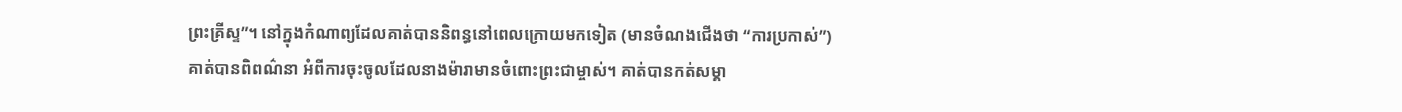ព្រះគ្រីស្ទ”។ នៅក្នុងកំណាព្យដែលគាត់បាននិពន្ធនៅពេលក្រោយមកទៀត (មានចំណងជើងថា “ការប្រកាស់”) គាត់បានពិពណ៌នា អំពីការចុះចូលដែលនាងម៉ារាមានចំពោះព្រះជាម្ចាស់។ គាត់បានកត់សម្គា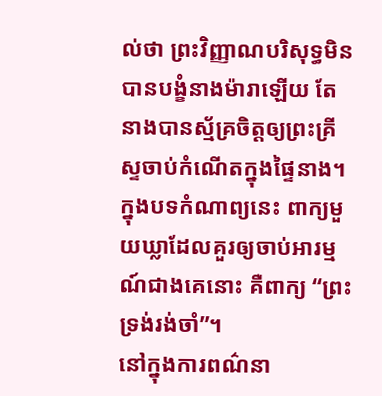ល់ថា ព្រះវិញ្ញាណបរិសុទ្ធមិនបានបង្ខំនាងម៉ារាឡើយ តែនាងបានស្ម័គ្រចិត្តឲ្យព្រះគ្រីស្ទចាប់កំណើតក្នុងផ្ទៃនាង។ ក្នុងបទកំណាព្យនេះ ពាក្យមួយឃ្លាដែលគួរឲ្យចាប់អារម្មណ៍ជាងគេនោះ គឺពាក្យ “ព្រះទ្រង់រង់ចាំ”។
នៅក្នុងការពណ៌នា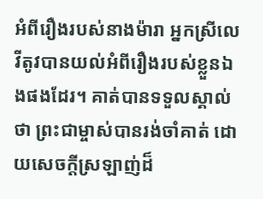អំពីរឿងរបស់នាងម៉ារា អ្នកស្រីលេវីតូវបានយល់អំពីរឿងរបស់ខ្លួនឯងផងដែរ។ គាត់បានទទួលស្គាល់ថា ព្រះជាម្ចាស់បានរង់ចាំគាត់ ដោយសេចក្តីស្រឡាញ់ដ៏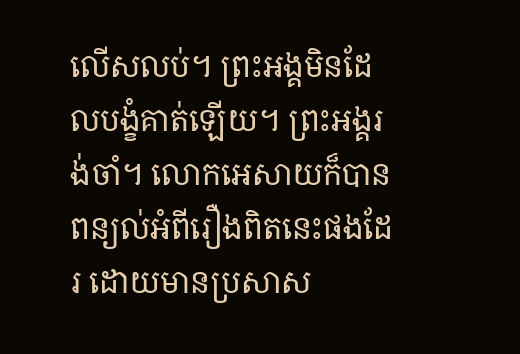លើសលប់។ ព្រះអង្គមិនដែលបង្ខំគាត់ឡើយ។ ព្រះអង្គរង់ចាំ។ លោកអេសាយក៏បានពន្យល់អំពីរឿងពិតនេះផងដែរ ដោយមានប្រសាស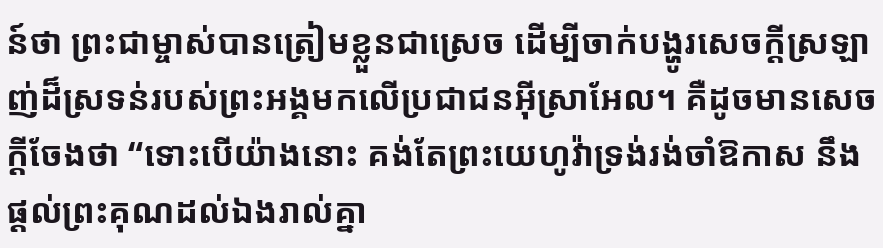ន៍ថា ព្រះជាម្ចាស់បានត្រៀមខ្លួនជាស្រេច ដើម្បីចាក់បង្ហូរសេចក្តីស្រឡាញ់ដ៏ស្រទន់របស់ព្រះអង្គមកលើប្រជាជនអ៊ីស្រាអែល។ គឺដូចមានសេចក្តីចែងថា “ទោះបើយ៉ាងនោះ គង់តែព្រះយេហូវ៉ាទ្រង់រង់ចាំឱកាស នឹងផ្តល់ព្រះគុណដល់ឯងរាល់គ្នា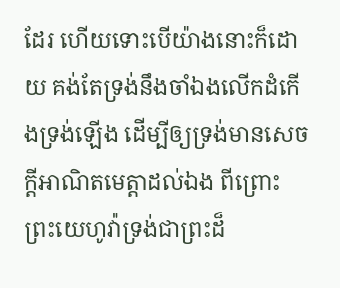ដែរ ហើយទោះបើយ៉ាងនោះក៏ដោយ គង់តែទ្រង់នឹងចាំឯងលើកដំកើងទ្រង់ឡើង ដើម្បីឲ្យទ្រង់មានសេចក្តីអាណិតមេត្តាដល់ឯង ពីព្រោះព្រះយេហូវ៉ាទ្រង់ជាព្រះដ៏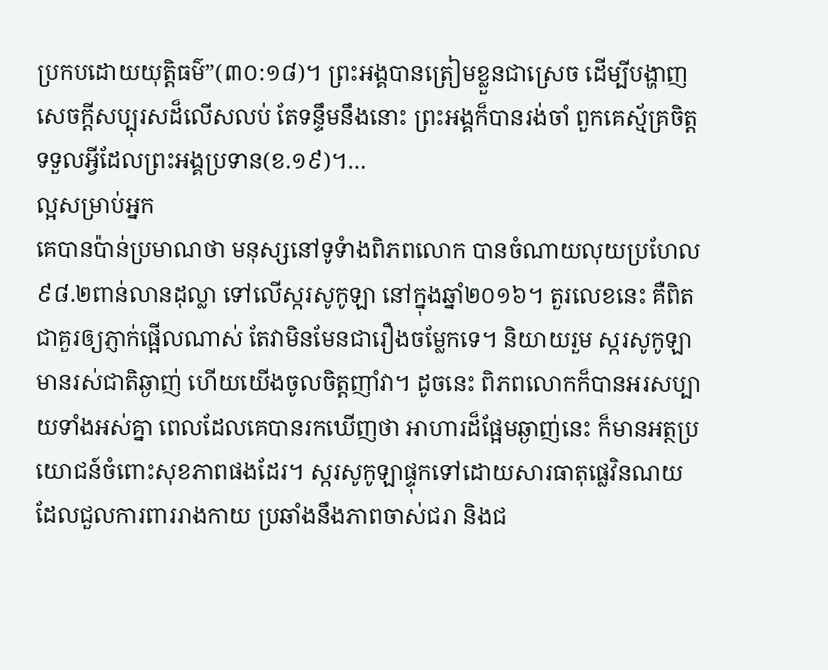ប្រកបដោយយុត្តិធម៌”(៣០:១៨)។ ព្រះអង្គបានត្រៀមខ្លួនជាស្រេច ដើម្បីបង្ហាញសេចក្តីសប្បុរសដ៏លើសលប់ តែទន្ទឹមនឹងនោះ ព្រះអង្គក៏បានរង់ចាំ ពួកគេស្ម័គ្រចិត្តទទួលអ្វីដែលព្រះអង្គប្រទាន(ខ.១៩)។…
ល្អសម្រាប់អ្នក
គេបានប៉ាន់ប្រមាណថា មនុស្សនៅទូទំាងពិភពលោក បានចំណាយលុយប្រហែល ៩៨.២ពាន់លានដុល្លា ទៅលើស្ករសូកូឡា នៅក្នុងឆ្នាំ២០១៦។ តួរលេខនេះ គឺពិតជាគួរឲ្យភ្ញាក់ផ្អើលណាស់ តែវាមិនមែនជារឿងចម្លែកទេ។ និយាយរួម ស្ករសូកូឡាមានរស់ជាតិឆ្ងាញ់ ហើយយើងចូលចិត្តញាំវា។ ដូចនេះ ពិភពលោកក៏បានអរសប្បាយទាំងអស់គ្នា ពេលដែលគេបានរកឃើញថា អាហារដ៏ផ្អែមឆ្ងាញ់នេះ ក៏មានអត្ថប្រយោជន៍ចំពោះសុខភាពផងដែរ។ ស្ករសូកូឡាផ្ទុកទៅដោយសារធាតុផ្លេវិនណយ ដែលជួលការពាររាងកាយ ប្រឆាំងនឹងភាពចាស់ជរា និងជ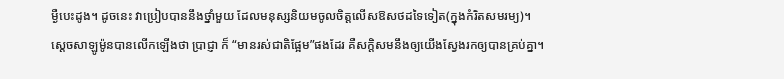ម្ងឺបេះដូង។ ដូចនេះ វាប្រៀបបាននឹងថ្នាំមួយ ដែលមនុស្សនិយមចូលចិត្តលើសឱសថដទៃទៀត(ក្នុងកំរិតសមរម្យ)។
ស្តេចសាឡូម៉ូនបានលើកឡើងថា ប្រាជ្ញា ក៏ “មានរស់ជាតិផ្អែម”ផងដែរ គឺសក្តិសមនឹងឲ្យយើងស្វែងរកឲ្យបានគ្រប់គ្នា។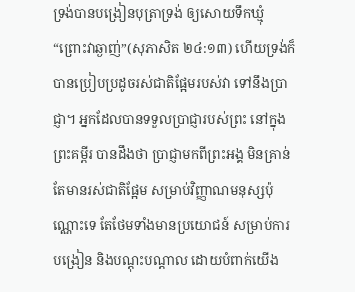ទ្រង់បានបង្រៀនបុត្រាទ្រង់ ឲ្យសោយទឹកឃ្មុំ “ព្រោះវាឆ្ងាញ់”(សុភាសិត ២៤:១៣) ហើយទ្រង់ក៏បានប្រៀបប្រដូចរស់ជាតិផ្អែមរបស់វា ទៅនឹងប្រាជ្ញា។ អ្នកដែលបានទទួលប្រាជ្ញារបស់ព្រះ នៅក្នុងព្រះគម្ពីរ បានដឹងថា ប្រាជ្ញាមកពីព្រះអង្គ មិនគ្រាន់តែមានរស់ជាតិផ្អែម សម្រាប់វិញ្ញាណមនុស្សប៉ុណ្ណោះទេ តែថែមទាំងមានប្រយោជន៍ សម្រាប់ការបង្រៀន និងបណ្តុះបណ្តាល ដោយបំពាក់យើង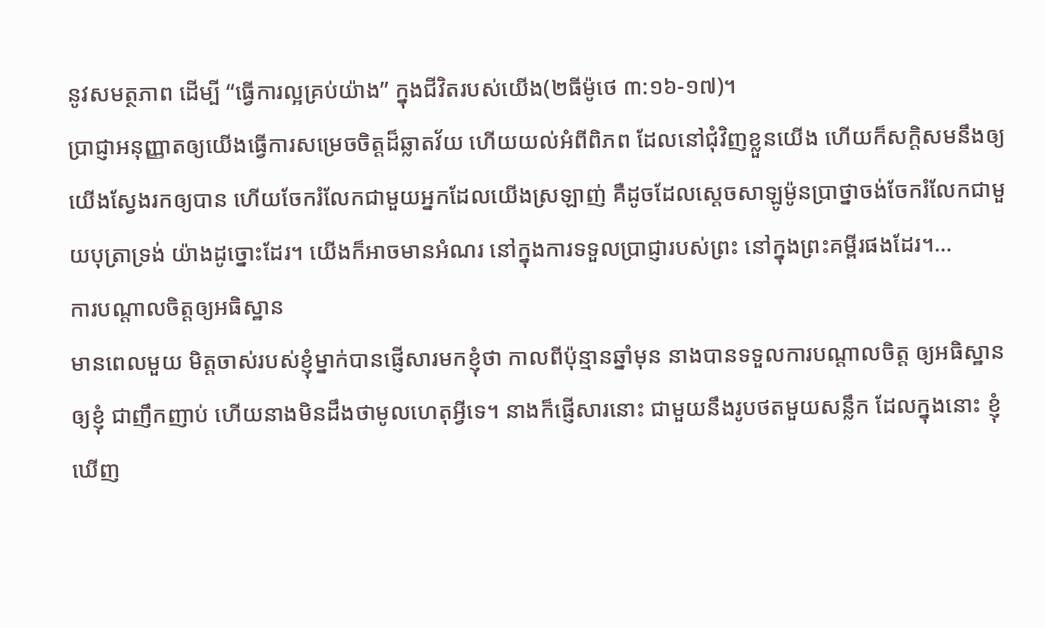នូវសមត្ថភាព ដើម្បី “ធ្វើការល្អគ្រប់យ៉ាង” ក្នុងជីវិតរបស់យើង(២ធីម៉ូថេ ៣:១៦-១៧)។
ប្រាជ្ញាអនុញ្ញាតឲ្យយើងធ្វើការសម្រេចចិត្តដ៏ឆ្លាតវ័យ ហើយយល់អំពីពិភព ដែលនៅជុំវិញខ្លួនយើង ហើយក៏សក្តិសមនឹងឲ្យយើងស្វែងរកឲ្យបាន ហើយចែករំលែកជាមួយអ្នកដែលយើងស្រឡាញ់ គឺដូចដែលស្តេចសាឡូម៉ូនប្រាថ្នាចង់ចែករំលែកជាមួយបុត្រាទ្រង់ យ៉ាងដូច្នោះដែរ។ យើងក៏អាចមានអំណរ នៅក្នុងការទទួលប្រាជ្ញារបស់ព្រះ នៅក្នុងព្រះគម្ពីរផងដែរ។…
ការបណ្តាលចិត្តឲ្យអធិស្ឋាន
មានពេលមួយ មិត្តចាស់របស់ខ្ញុំម្នាក់បានផ្ញើសារមកខ្ញុំថា កាលពីប៉ុន្មានឆ្នាំមុន នាងបានទទួលការបណ្តាលចិត្ត ឲ្យអធិស្ឋានឲ្យខ្ញុំ ជាញឹកញាប់ ហើយនាងមិនដឹងថាមូលហេតុអ្វីទេ។ នាងក៏ផ្ញើសារនោះ ជាមួយនឹងរូបថតមួយសន្លឹក ដែលក្នុងនោះ ខ្ញុំឃើញ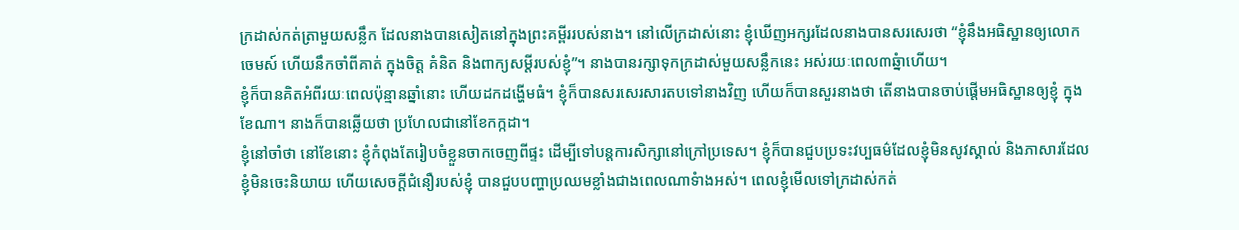ក្រដាស់កត់ត្រាមួយសន្លឹក ដែលនាងបានសៀតនៅក្នុងព្រះគម្ពីររបស់នាង។ នៅលើក្រដាស់នោះ ខ្ញុំឃើញអក្សរដែលនាងបានសរសេរថា “ខ្ញុំនឹងអធិស្ឋានឲ្យលោកចេមស៍ ហើយនឹកចាំពីគាត់ ក្នុងចិត្ត គំនិត និងពាក្យសម្តីរបស់ខ្ញុំ”។ នាងបានរក្សាទុកក្រដាស់មួយសន្លឹកនេះ អស់រយៈពេល៣ឆ្នំាហើយ។
ខ្ញុំក៏បានគិតអំពីរយៈពេលប៉ុន្មានឆ្នាំនោះ ហើយដកដង្ហើមធំ។ ខ្ញុំក៏បានសរសេរសារតបទៅនាងវិញ ហើយក៏បានសួរនាងថា តើនាងបានចាប់ផ្តើមអធិស្ឋានឲ្យខ្ញុំ ក្នុងខែណា។ នាងក៏បានឆ្លើយថា ប្រហែលជានៅខែកក្កដា។
ខ្ញុំនៅចាំថា នៅខែនោះ ខ្ញុំកំពុងតែរៀបចំខ្លួនចាកចេញពីផ្ទះ ដើម្បីទៅបន្តការសិក្សានៅក្រៅប្រទេស។ ខ្ញុំក៏បានជួបប្រទះវប្បធម៌ដែលខ្ញុំមិនសូវស្គាល់ និងភាសារដែលខ្ញុំមិនចេះនិយាយ ហើយសេចក្តីជំនឿរបស់ខ្ញុំ បានជួបបញ្ហាប្រឈមខ្លាំងជាងពេលណាទំាងអស់។ ពេលខ្ញុំមើលទៅក្រដាស់កត់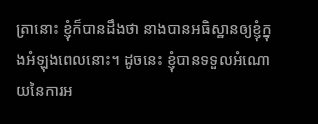ត្រានោះ ខ្ញុំក៏បានដឹងថា នាងបានអធិស្ឋានឲ្យខ្ញុំក្នុងអំឡុងពេលនោះ។ ដូចនេះ ខ្ញុំបានទទួលអំណោយនៃការអ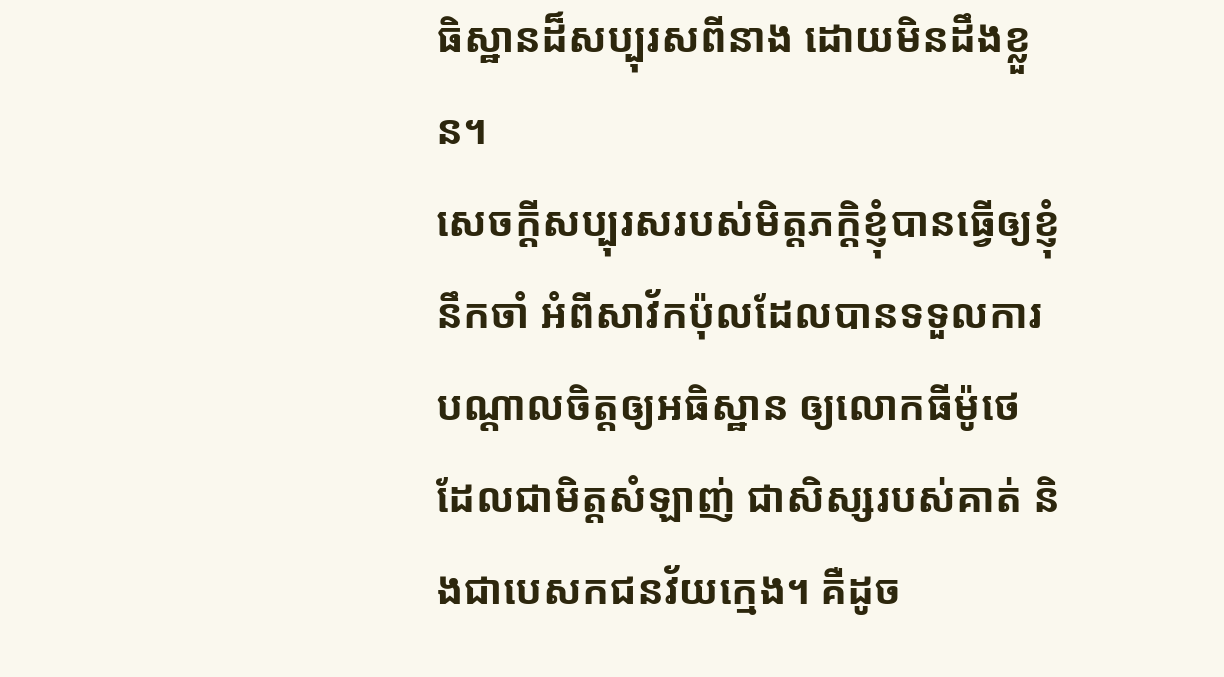ធិស្ឋានដ៏សប្បុរសពីនាង ដោយមិនដឹងខ្លួន។
សេចក្តីសប្បុរសរបស់មិត្តភក្តិខ្ញុំបានធ្វើឲ្យខ្ញុំនឹកចាំ អំពីសាវ័កប៉ុលដែលបានទទួលការបណ្តាលចិត្តឲ្យអធិស្ឋាន ឲ្យលោកធីម៉ូថេ ដែលជាមិត្តសំឡាញ់ ជាសិស្សរបស់គាត់ និងជាបេសកជនវ័យក្មេង។ គឺដូច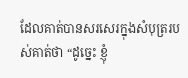ដែលគាត់បានសរសេរក្នុងសំបុត្ររបស់គាត់ថា “ដូច្នេះ ខ្ញុំ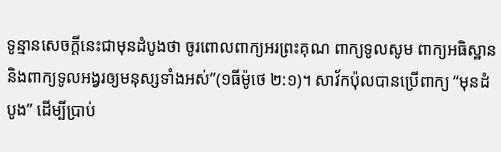ទូន្មានសេចក្តីនេះជាមុនដំបូងថា ចូរពោលពាក្យអរព្រះគុណ ពាក្យទូលសូម ពាក្យអធិស្ឋាន និងពាក្យទូលអង្វរឲ្យមនុស្សទាំងអស់”(១ធីម៉ូថេ ២:១)។ សាវ័កប៉ុលបានប្រើពាក្យ “មុនដំបូង” ដើម្បីប្រាប់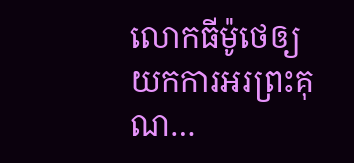លោកធីម៉ូថេឲ្យយកការអរព្រះគុណ…